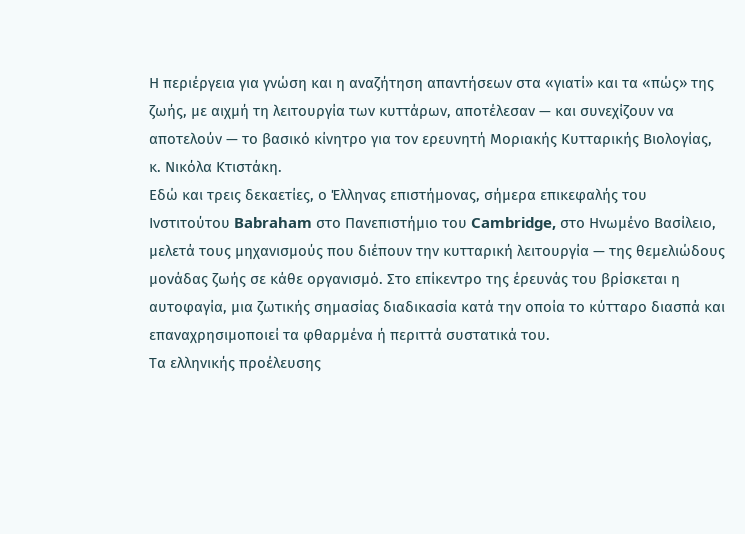Η περιέργεια για γνώση και η αναζήτηση απαντήσεων στα «γιατί» και τα «πώς» της ζωής, με αιχμή τη λειτουργία των κυττάρων, αποτέλεσαν — και συνεχίζουν να αποτελούν — το βασικό κίνητρο για τον ερευνητή Μοριακής Κυτταρικής Βιολογίας, κ. Νικόλα Κτιστάκη.
Εδώ και τρεις δεκαετίες, ο Έλληνας επιστήμονας, σήμερα επικεφαλής του Ινστιτούτου Babraham στο Πανεπιστήμιο του Cambridge, στο Ηνωμένο Βασίλειο, μελετά τους μηχανισμούς που διέπουν την κυτταρική λειτουργία — της θεμελιώδους μονάδας ζωής σε κάθε οργανισμό. Στο επίκεντρο της έρευνάς του βρίσκεται η αυτοφαγία, μια ζωτικής σημασίας διαδικασία κατά την οποία το κύτταρο διασπά και επαναχρησιμοποιεί τα φθαρμένα ή περιττά συστατικά του.
Τα ελληνικής προέλευσης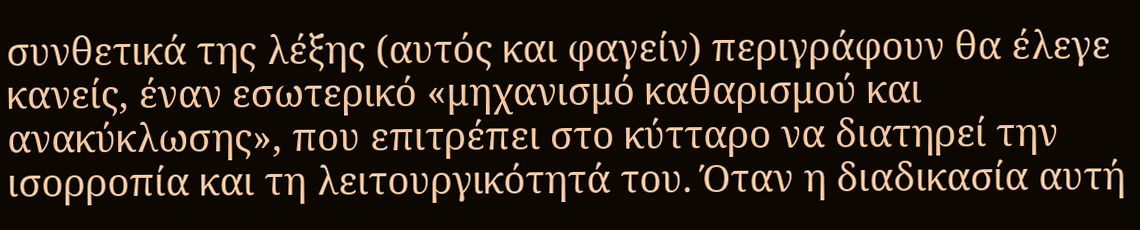συνθετικά της λέξης (αυτός και φαγείν) περιγράφουν θα έλεγε κανείς, έναν εσωτερικό «μηχανισμό καθαρισμού και ανακύκλωσης», που επιτρέπει στο κύτταρο να διατηρεί την ισορροπία και τη λειτουργικότητά του. Όταν η διαδικασία αυτή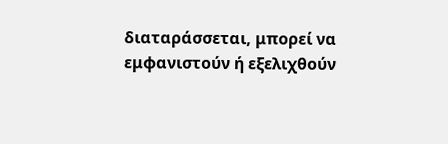διαταράσσεται, μπορεί να εμφανιστούν ή εξελιχθούν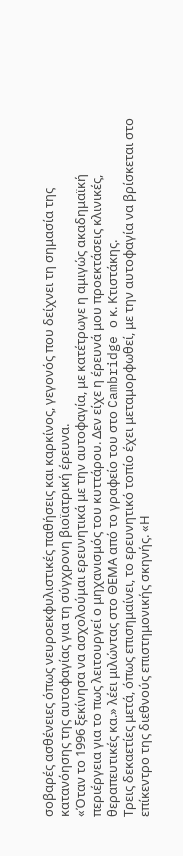σοβαρές ασθένειες όπως νευροεκφυλιστικές παθήσεις και καρκίνος, γεγονός που δείχνει τη σημασία της κατανόησης της αυτοφαγίας για τη σύγχρονη βιοϊατρική έρευνα.
«Όταν το 1996 ξεκίνησα να ασχολούμαι ερευνητικά με την αυτοφαγία, με κατέτρωγε η αμιγώς ακαδημαϊκή περιέργεια για το πως λειτουργεί ο μηχανισμός του κυττάρου. Δεν είχε η έρευνά μου προεκτάσεις κλινικές, θεραπευτικές κα.» λέει μιλώντας στο ΘΕΜΑ από το γραφείο του στο Cambridge ο κ. Κτιστάκης.
Τρεις δεκαετίες μετά, όπως επισημαίνει, το ερευνητικό τοπίο έχει μεταμορφωθεί, με την αυτοφαγία να βρίσκεται στο επίκεντρο της διεθνούς επιστημονικής σκηνής. «Η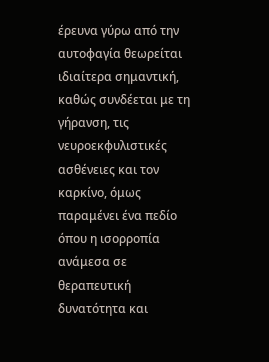έρευνα γύρω από την αυτοφαγία θεωρείται ιδιαίτερα σημαντική, καθώς συνδέεται με τη γήρανση, τις νευροεκφυλιστικές ασθένειες και τον καρκίνο, όμως παραμένει ένα πεδίο όπου η ισορροπία ανάμεσα σε θεραπευτική δυνατότητα και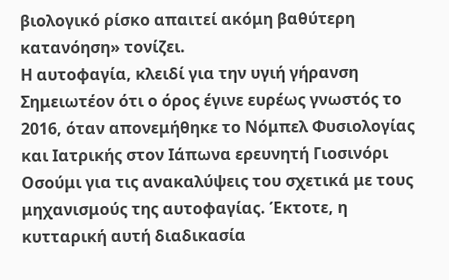βιολογικό ρίσκο απαιτεί ακόμη βαθύτερη κατανόηση» τονίζει.
Η αυτοφαγία, κλειδί για την υγιή γήρανση
Σημειωτέον ότι ο όρος έγινε ευρέως γνωστός το 2016, όταν απονεμήθηκε το Νόμπελ Φυσιολογίας και Ιατρικής στον Ιάπωνα ερευνητή Γιοσινόρι Οσούμι για τις ανακαλύψεις του σχετικά με τους μηχανισμούς της αυτοφαγίας. Έκτοτε, η κυτταρική αυτή διαδικασία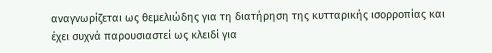αναγνωρίζεται ως θεμελιώδης για τη διατήρηση της κυτταρικής ισορροπίας και έχει συχνά παρουσιαστεί ως κλειδί για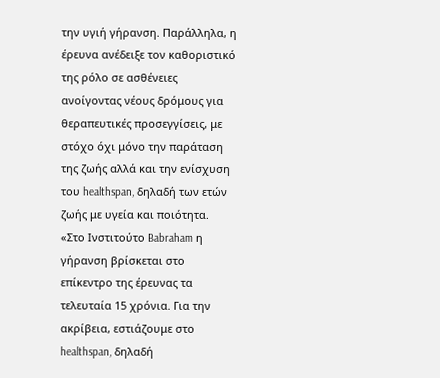την υγιή γήρανση. Παράλληλα, η έρευνα ανέδειξε τον καθοριστικό της ρόλο σε ασθένειες ανοίγοντας νέους δρόμους για θεραπευτικές προσεγγίσεις, με στόχο όχι μόνο την παράταση της ζωής αλλά και την ενίσχυση του healthspan, δηλαδή των ετών ζωής με υγεία και ποιότητα.
«Στο Ινστιτούτο Babraham η γήρανση βρίσκεται στο επίκεντρο της έρευνας τα τελευταία 15 χρόνια. Για την ακρίβεια, εστιάζουμε στο healthspan, δηλαδή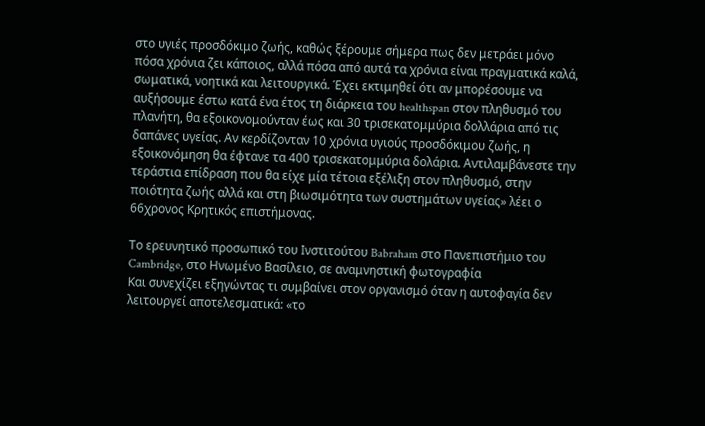στο υγιές προσδόκιμο ζωής, καθώς ξέρουμε σήμερα πως δεν μετράει μόνο πόσα χρόνια ζει κάποιος, αλλά πόσα από αυτά τα χρόνια είναι πραγματικά καλά, σωματικά, νοητικά και λειτουργικά. Έχει εκτιμηθεί ότι αν μπορέσουμε να αυξήσουμε έστω κατά ένα έτος τη διάρκεια του healthspan στον πληθυσμό του πλανήτη, θα εξοικονομούνταν έως και 30 τρισεκατομμύρια δολλάρια από τις δαπάνες υγείας. Αν κερδίζονταν 10 χρόνια υγιούς προσδόκιμου ζωής, η εξοικονόμηση θα έφτανε τα 400 τρισεκατομμύρια δολάρια. Αντιλαμβάνεστε την τεράστια επίδραση που θα είχε μία τέτοια εξέλιξη στον πληθυσμό, στην ποιότητα ζωής αλλά και στη βιωσιμότητα των συστημάτων υγείας» λέει ο 66χρονος Κρητικός επιστήμονας.

Το ερευνητικό προσωπικό του Ινστιτούτου Babraham στο Πανεπιστήμιο του Cambridge, στο Ηνωμένο Βασίλειο, σε αναμνηστική φωτογραφία
Και συνεχίζει εξηγώντας τι συμβαίνει στον οργανισμό όταν η αυτοφαγία δεν λειτουργεί αποτελεσματικά: «το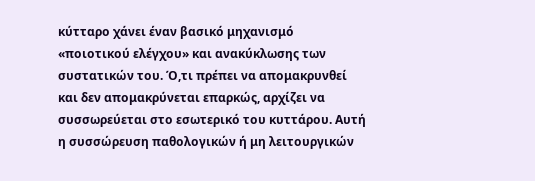κύτταρο χάνει έναν βασικό μηχανισμό «ποιοτικού ελέγχου» και ανακύκλωσης των συστατικών του. Ό,τι πρέπει να απομακρυνθεί και δεν απομακρύνεται επαρκώς, αρχίζει να συσσωρεύεται στο εσωτερικό του κυττάρου. Αυτή η συσσώρευση παθολογικών ή μη λειτουργικών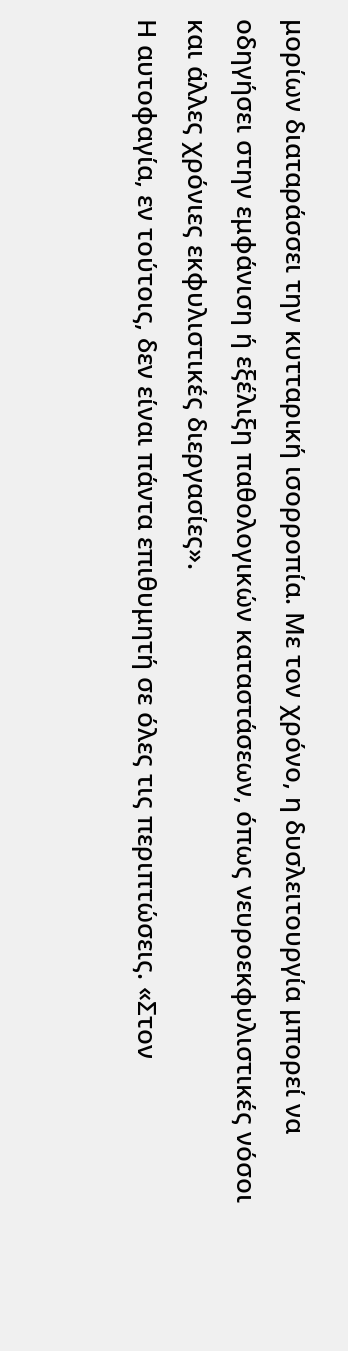μορίων διαταράσσει την κυτταρική ισορροπία. Με τον χρόνο, η δυσλειτουργία μπορεί να οδηγήσει στην εμφάνιση ή εξέλιξη παθολογικών καταστάσεων, όπως νευροεκφυλιστικές νόσοι και άλλες χρόνιες εκφυλιστικές διεργασίες».
Η αυτοφαγία, εν τούτοις, δεν είναι πάντα επιθυμητή σε όλες τις περιπτώσεις. «Στον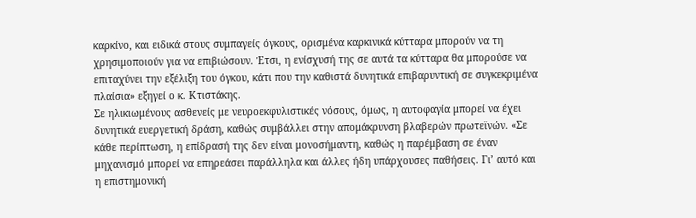καρκίνο, και ειδικά στους συμπαγείς όγκους, ορισμένα καρκινικά κύτταρα μπορούν να τη χρησιμοποιούν για να επιβιώσουν. Έτσι, η ενίσχυσή της σε αυτά τα κύτταρα θα μπορούσε να επιταχύνει την εξέλιξη του όγκου, κάτι που την καθιστά δυνητικά επιβαρυντική σε συγκεκριμένα πλαίσια» εξηγεί ο κ. Κτιστάκης.
Σε ηλικιωμένους ασθενείς με νευροεκφυλιστικές νόσους, όμως, η αυτοφαγία μπορεί να έχει δυνητικά ευεργετική δράση, καθώς συμβάλλει στην απομάκρυνση βλαβερών πρωτεϊνών. «Σε κάθε περίπτωση, η επίδρασή της δεν είναι μονοσήμαντη, καθώς η παρέμβαση σε έναν μηχανισμό μπορεί να επηρεάσει παράλληλα και άλλες ήδη υπάρχουσες παθήσεις. Γι’ αυτό και η επιστημονική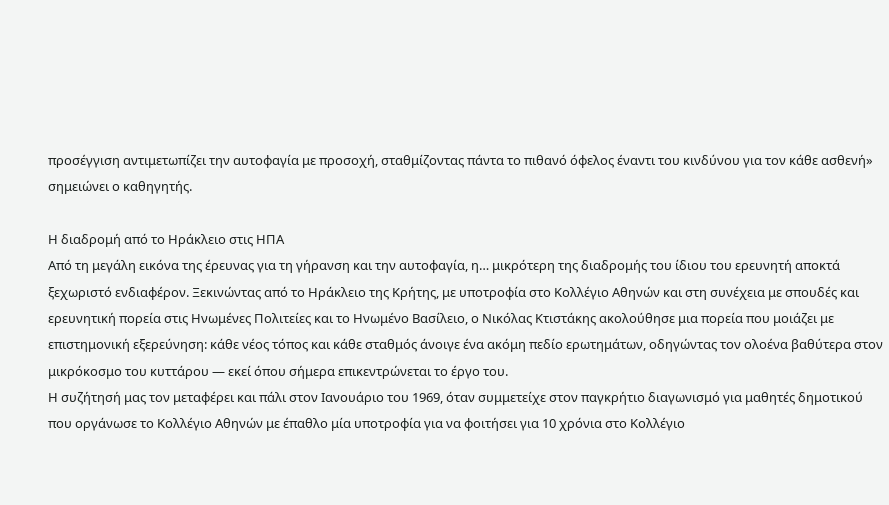προσέγγιση αντιμετωπίζει την αυτοφαγία με προσοχή, σταθμίζοντας πάντα το πιθανό όφελος έναντι του κινδύνου για τον κάθε ασθενή» σημειώνει ο καθηγητής.

Η διαδρομή από το Ηράκλειο στις ΗΠΑ
Από τη μεγάλη εικόνα της έρευνας για τη γήρανση και την αυτοφαγία, η… μικρότερη της διαδρομής του ίδιου του ερευνητή αποκτά ξεχωριστό ενδιαφέρον. Ξεκινώντας από το Ηράκλειο της Κρήτης, με υποτροφία στο Κολλέγιο Αθηνών και στη συνέχεια με σπουδές και ερευνητική πορεία στις Ηνωμένες Πολιτείες και το Ηνωμένο Βασίλειο, ο Νικόλας Κτιστάκης ακολούθησε μια πορεία που μοιάζει με επιστημονική εξερεύνηση: κάθε νέος τόπος και κάθε σταθμός άνοιγε ένα ακόμη πεδίο ερωτημάτων, οδηγώντας τον ολοένα βαθύτερα στον μικρόκοσμο του κυττάρου — εκεί όπου σήμερα επικεντρώνεται το έργο του.
Η συζήτησή μας τον μεταφέρει και πάλι στον Ιανουάριο του 1969, όταν συμμετείχε στον παγκρήτιο διαγωνισμό για μαθητές δημοτικού που οργάνωσε το Κολλέγιο Αθηνών με έπαθλο μία υποτροφία για να φοιτήσει για 10 χρόνια στο Κολλέγιο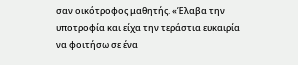σαν οικότροφος μαθητής. «Έλαβα την υποτροφία και είχα την τεράστια ευκαιρία να φοιτήσω σε ένα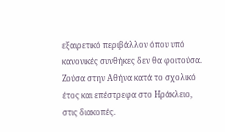εξαιρετικό περιβάλλον όπου υπό κανονικές συνθήκες δεν θα φοιτούσα. Ζούσα στην Αθήνα κατά το σχολικό έτος και επέστρεφα στο Ηράκλειο, στις διακοπές.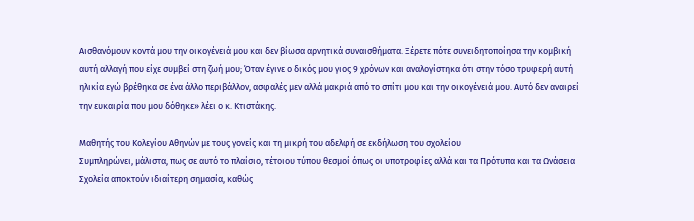Αισθανόμουν κοντά μου την οικογένειά μου και δεν βίωσα αρνητικά συναισθήματα. Ξέρετε πότε συνειδητοποίησα την κομβική αυτή αλλαγή που είχε συμβεί στη ζωή μου; Όταν έγινε ο δικός μου γιος 9 χρόνων και αναλογίστηκα ότι στην τόσο τρυφερή αυτή ηλικία εγώ βρέθηκα σε ένα άλλο περιβάλλον, ασφαλές μεν αλλά μακριά από το σπίτι μου και την οικογένειά μου. Αυτό δεν αναιρεί την ευκαιρία που μου δόθηκε» λέει ο κ. Κτιστάκης.

Μαθητής του Κολεγίου Αθηνών με τους γονείς και τη μικρή του αδελφή σε εκδήλωση του σχολείου
Συμπληρώνει, μάλιστα, πως σε αυτό το πλαίσιο, τέτοιου τύπου θεσμοί όπως οι υποτροφίες αλλά και τα Πρότυπα και τα Ωνάσεια Σχολεία αποκτούν ιδιαίτερη σημασία, καθώς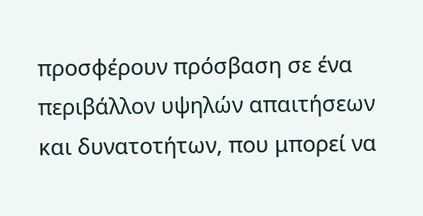προσφέρουν πρόσβαση σε ένα περιβάλλον υψηλών απαιτήσεων και δυνατοτήτων, που μπορεί να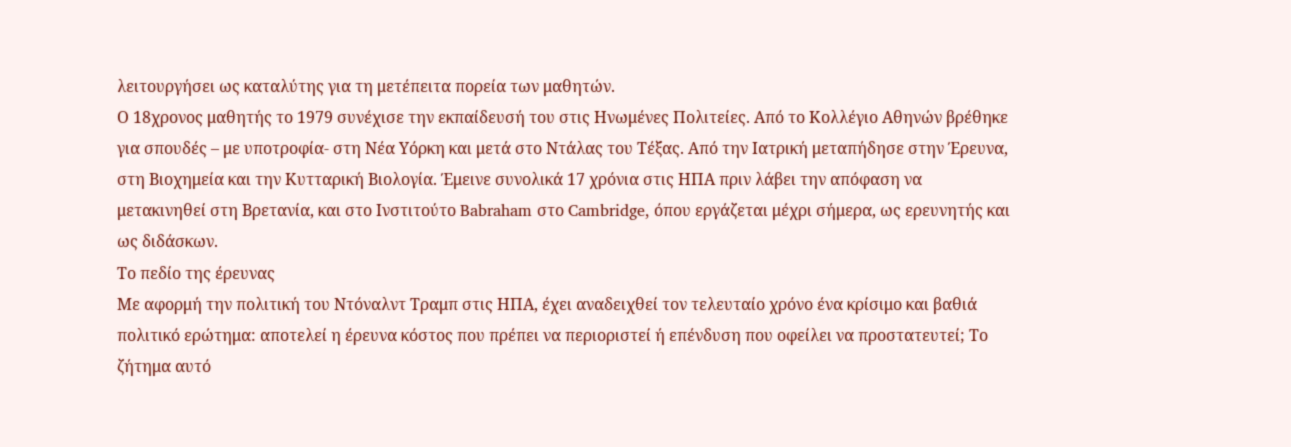λειτουργήσει ως καταλύτης για τη μετέπειτα πορεία των μαθητών.
Ο 18χρονος μαθητής το 1979 συνέχισε την εκπαίδευσή του στις Ηνωμένες Πολιτείες. Από το Κολλέγιο Αθηνών βρέθηκε για σπουδές – με υποτροφία- στη Νέα Υόρκη και μετά στο Ντάλας του Τέξας. Από την Ιατρική μεταπήδησε στην Έρευνα, στη Βιοχημεία και την Κυτταρική Βιολογία. Έμεινε συνολικά 17 χρόνια στις ΗΠΑ πριν λάβει την απόφαση να μετακινηθεί στη Βρετανία, και στο Ινστιτούτο Babraham στο Cambridge, όπου εργάζεται μέχρι σήμερα, ως ερευνητής και ως διδάσκων.
Το πεδίο της έρευνας
Με αφορμή την πολιτική του Ντόναλντ Τραμπ στις ΗΠΑ, έχει αναδειχθεί τον τελευταίο χρόνο ένα κρίσιμο και βαθιά πολιτικό ερώτημα: αποτελεί η έρευνα κόστος που πρέπει να περιοριστεί ή επένδυση που οφείλει να προστατευτεί; Το ζήτημα αυτό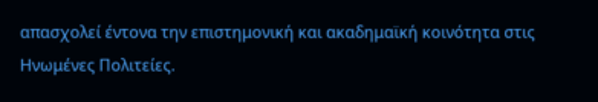απασχολεί έντονα την επιστημονική και ακαδημαϊκή κοινότητα στις Ηνωμένες Πολιτείες.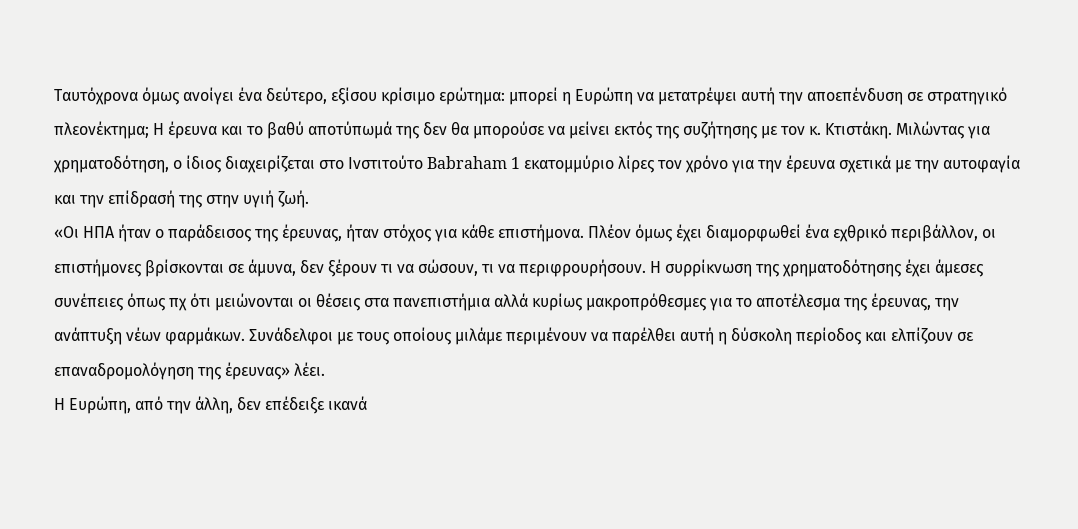Ταυτόχρονα όμως ανοίγει ένα δεύτερο, εξίσου κρίσιμο ερώτημα: μπορεί η Ευρώπη να μετατρέψει αυτή την αποεπένδυση σε στρατηγικό πλεονέκτημα; Η έρευνα και το βαθύ αποτύπωμά της δεν θα μπορούσε να μείνει εκτός της συζήτησης με τον κ. Κτιστάκη. Μιλώντας για χρηματοδότηση, ο ίδιος διαχειρίζεται στο Ινστιτούτο Babraham 1 εκατομμύριο λίρες τον χρόνο για την έρευνα σχετικά με την αυτοφαγία και την επίδρασή της στην υγιή ζωή.
«Οι ΗΠΑ ήταν ο παράδεισος της έρευνας, ήταν στόχος για κάθε επιστήμονα. Πλέον όμως έχει διαμορφωθεί ένα εχθρικό περιβάλλον, οι επιστήμονες βρίσκονται σε άμυνα, δεν ξέρουν τι να σώσουν, τι να περιφρουρήσουν. Η συρρίκνωση της χρηματοδότησης έχει άμεσες συνέπειες όπως πχ ότι μειώνονται οι θέσεις στα πανεπιστήμια αλλά κυρίως μακροπρόθεσμες για το αποτέλεσμα της έρευνας, την ανάπτυξη νέων φαρμάκων. Συνάδελφοι με τους οποίους μιλάμε περιμένουν να παρέλθει αυτή η δύσκολη περίοδος και ελπίζουν σε επαναδρομολόγηση της έρευνας» λέει.
Η Ευρώπη, από την άλλη, δεν επέδειξε ικανά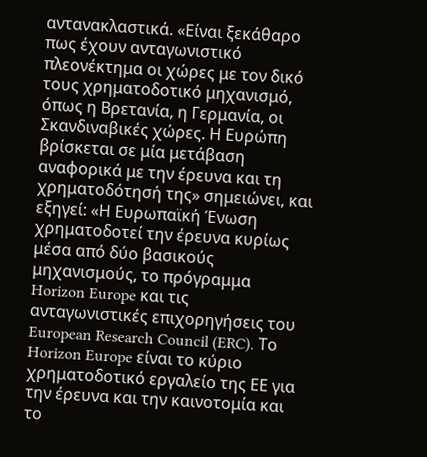αντανακλαστικά. «Είναι ξεκάθαρο πως έχουν ανταγωνιστικό πλεονέκτημα οι χώρες με τον δικό τους χρηματοδοτικό μηχανισμό, όπως η Βρετανία, η Γερμανία, οι Σκανδιναβικές χώρες. Η Ευρώπη βρίσκεται σε μία μετάβαση αναφορικά με την έρευνα και τη χρηματοδότησή της» σημειώνει, και εξηγεί: «Η Ευρωπαϊκή Ένωση χρηματοδοτεί την έρευνα κυρίως μέσα από δύο βασικούς μηχανισμούς, το πρόγραμμα Horizon Europe και τις ανταγωνιστικές επιχορηγήσεις του European Research Council (ERC). Το Horizon Europe είναι το κύριο χρηματοδοτικό εργαλείο της ΕΕ για την έρευνα και την καινοτομία και το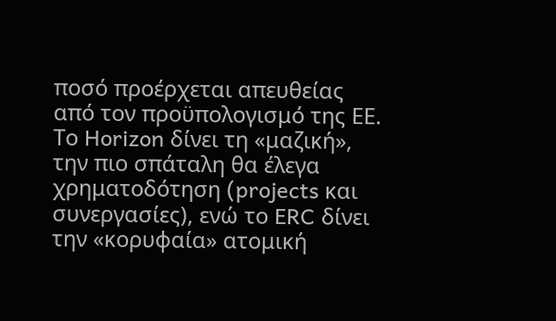ποσό προέρχεται απευθείας από τον προϋπολογισμό της ΕΕ. Το Horizon δίνει τη «μαζική», την πιο σπάταλη θα έλεγα χρηματοδότηση (projects και συνεργασίες), ενώ το ERC δίνει την «κορυφαία» ατομική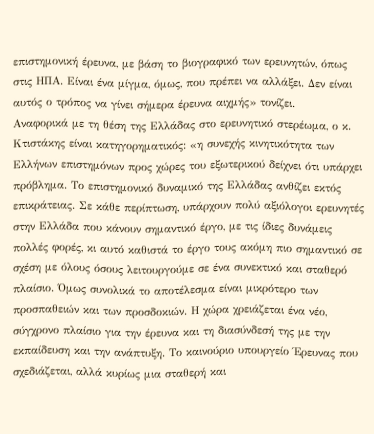επιστημονική έρευνα, με βάση το βιογραφικό των ερευνητών, όπως στις ΗΠΑ. Είναι ένα μίγμα, όμως, που πρέπει να αλλάξει. Δεν είναι αυτός ο τρόπος να γίνει σήμερα έρευνα αιχμής» τονίζει.
Αναφορικά με τη θέση της Ελλάδας στο ερευνητικό στερέωμα, ο κ. Κτιστάκης είναι κατηγορηματικός: «η συνεχής κινητικότητα των Ελλήνων επιστημόνων προς χώρες του εξωτερικού δείχνει ότι υπάρχει πρόβλημα. Το επιστημονικό δυναμικό της Ελλάδας ανθίζει εκτός επικράτειας. Σε κάθε περίπτωση, υπάρχουν πολύ αξιόλογοι ερευνητές στην Ελλάδα που κάνουν σημαντικό έργο, με τις ίδιες δυνάμεις πολλές φορές, κι αυτό καθιστά το έργο τους ακόμη πιο σημαντικό σε σχέση με όλους όσους λειτουργούμε σε ένα συνεκτικό και σταθερό πλαίσιο. Όμως συνολικά το αποτέλεσμα είναι μικρότερο των προσπαθειών και των προσδοκιών. Η χώρα χρειάζεται ένα νέο, σύγχρονο πλαίσιο για την έρευνα και τη διασύνδεσή της με την εκπαίδευση και την ανάπτυξη. Το καινούριο υπουργείο Έρευνας που σχεδιάζεται, αλλά κυρίως μια σταθερή και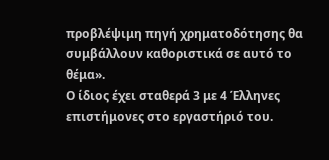προβλέψιμη πηγή χρηματοδότησης θα συμβάλλουν καθοριστικά σε αυτό το θέμα».
Ο ίδιος έχει σταθερά 3 με 4 Έλληνες επιστήμονες στο εργαστήριό του.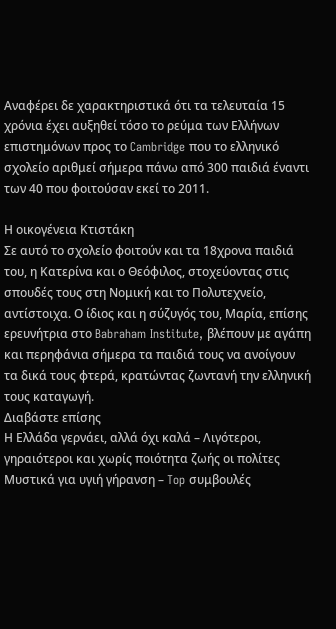Αναφέρει δε χαρακτηριστικά ότι τα τελευταία 15 χρόνια έχει αυξηθεί τόσο το ρεύμα των Ελλήνων επιστημόνων προς το Cambridge που το ελληνικό σχολείο αριθμεί σήμερα πάνω από 300 παιδιά έναντι των 40 που φοιτούσαν εκεί το 2011.

Η οικογένεια Κτιστάκη
Σε αυτό το σχολείο φοιτούν και τα 18χρονα παιδιά του, η Κατερίνα και ο Θεόφιλος, στοχεύοντας στις σπουδές τους στη Νομική και το Πολυτεχνείο, αντίστοιχα. Ο ίδιος και η σύζυγός του, Μαρία, επίσης ερευνήτρια στο Babraham Institute, βλέπουν με αγάπη και περηφάνια σήμερα τα παιδιά τους να ανοίγουν τα δικά τους φτερά, κρατώντας ζωντανή την ελληνική τους καταγωγή.
Διαβάστε επίσης
Η Ελλάδα γερνάει, αλλά όχι καλά – Λιγότεροι, γηραιότεροι και χωρίς ποιότητα ζωής οι πολίτες
Μυστικά για υγιή γήρανση – Top συμβουλές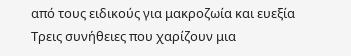από τους ειδικούς για μακροζωία και ευεξία
Τρεις συνήθειες που χαρίζουν μια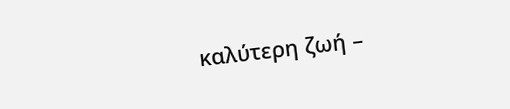καλύτερη ζωή –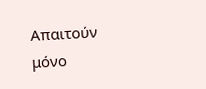Απαιτούν μόνο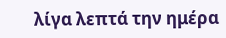λίγα λεπτά την ημέρα